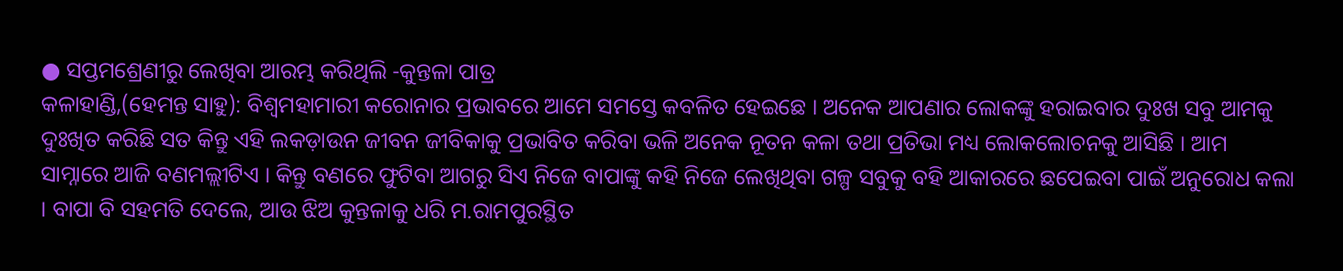● ସପ୍ତମଶ୍ରେଣୀରୁ ଲେଖିବା ଆରମ୍ଭ କରିଥିଲି -କୁନ୍ତଳା ପାତ୍ର
କଳାହାଣ୍ଡି,(ହେମନ୍ତ ସାହୁ): ବିଶ୍ୱମହାମାରୀ କରୋନାର ପ୍ରଭାବରେ ଆମେ ସମସ୍ତେ କବଳିତ ହେଇଛେ । ଅନେକ ଆପଣାର ଲୋକଙ୍କୁ ହରାଇବାର ଦୁଃଖ ସବୁ ଆମକୁ ଦୁଃଖିତ କରିଛି ସତ କିନ୍ତୁ ଏହି ଲକଡ଼ାଉନ ଜୀବନ ଜୀବିକାକୁ ପ୍ରଭାବିତ କରିବା ଭଳି ଅନେକ ନୂତନ କଳା ତଥା ପ୍ରତିଭା ମଧ୍ୟ ଲୋକଲୋଚନକୁ ଆସିଛି । ଆମ ସାମ୍ନାରେ ଆଜି ବଣମଲ୍ଲୀଟିଏ । କିନ୍ତୁ ବଣରେ ଫୁଟିବା ଆଗରୁ ସିଏ ନିଜେ ବାପାଙ୍କୁ କହି ନିଜେ ଲେଖିଥିବା ଗଳ୍ପ ସବୁକୁ ବହି ଆକାରରେ ଛପେଇବା ପାଇଁ ଅନୁରୋଧ କଲା । ବାପା ବି ସହମତି ଦେଲେ, ଆଉ ଝିଅ କୁନ୍ତଳାକୁ ଧରି ମ.ରାମପୁରସ୍ଥିତ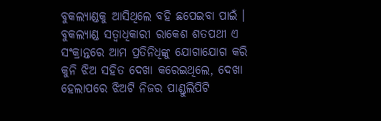ବୁକଲ୍ୟାଣ୍ଡକୁ ଆସିଥିଲେ ବହି ଛପେଇବା ପାଇଁ । ବୁକଲ୍ୟାଣ୍ଡ ସତ୍ୱାଧିକାରୀ ରାକେଶ ଶତପଥୀ ଏ ସଂକ୍ରାନ୍ତରେ ଆମ ପ୍ରତିନିଧିଙ୍କୁ ଯୋଗାଯୋଗ କରି କୁନି ଝିଅ ସହିତ ଦେଖା କରେଇଥିଲେ, ଦେଖା ହେଲାପରେ ଝିଅଟି ନିଜର ପାଣ୍ଡୁଲିପିଟି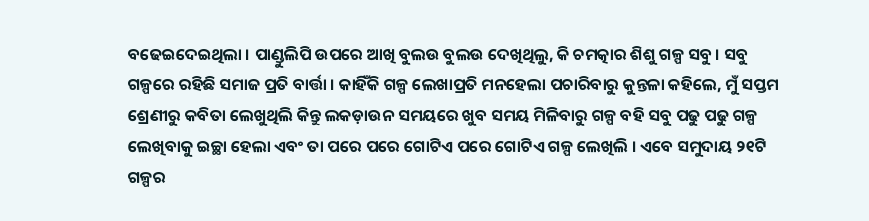ବଢେଇଦେଇଥିଲା । ପାଣ୍ଡୁଲିପି ଉପରେ ଆଖି ବୁଲଉ ବୁଲଉ ଦେଖିଥିଲୁ, କି ଚମତ୍କାର ଶିଶୁ ଗଳ୍ପ ସବୁ । ସବୁ ଗଳ୍ପରେ ରହିଛି ସମାଜ ପ୍ରତି ବାର୍ତ୍ତା । କାହିଁକି ଗଳ୍ପ ଲେଖାପ୍ରତି ମନହେଲା ପଚାରିବାରୁ କୁନ୍ତଳା କହିଲେ, ମୁଁ ସପ୍ତମ ଶ୍ରେଣୀରୁ କବିତା ଲେଖୁଥିଲି କିନ୍ତୁ ଲକଡ଼ାଉନ ସମୟରେ ଖୁବ ସମୟ ମିଳିବାରୁ ଗଳ୍ପ ବହି ସବୁ ପଢୁ ପଢୁ ଗଳ୍ପ ଲେଖିବାକୁ ଇଚ୍ଛା ହେଲା ଏବଂ ତା ପରେ ପରେ ଗୋଟିଏ ପରେ ଗୋଟିଏ ଗଳ୍ପ ଲେଖିଲି । ଏବେ ସମୁଦାୟ ୨୧ଟି ଗଳ୍ପର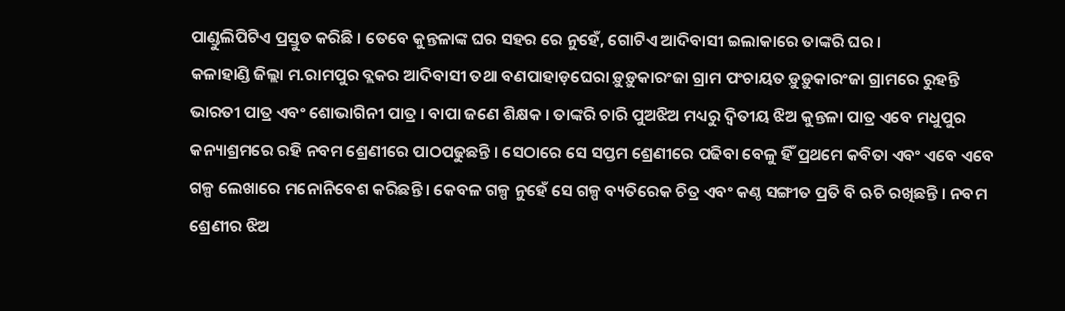ପାଣ୍ଡୁଲିପିଟିଏ ପ୍ରସ୍ତୁତ କରିଛି । ତେବେ କୁନ୍ତଳାଙ୍କ ଘର ସହର ରେ ନୁହେଁ, ଗୋଟିଏ ଆଦିବାସୀ ଇଲାକାରେ ତାଙ୍କରି ଘର ।
କଳାହାଣ୍ଡି ଜିଲ୍ଲା ମ.ରାମପୁର ବ୍ଲକର ଆଦିବାସୀ ତଥା ବଣପାହାଡ଼ଘେରା ଡ଼ୁଡ଼ୁକାରଂଜା ଗ୍ରାମ ପଂଚାୟତ ଡ଼ୁଡ଼ୁକାରଂଜା ଗ୍ରାମରେ ରୁହନ୍ତି ଭାରତୀ ପାତ୍ର ଏବଂ ଶୋଭାଗିନୀ ପାତ୍ର । ବାପା ଜଣେ ଶିକ୍ଷକ । ତାଙ୍କରି ଚାରି ପୁଅଝିଅ ମଧ୍ୟରୁ ଦ୍ୱିତୀୟ ଝିଅ କୁନ୍ତଳା ପାତ୍ର ଏବେ ମଧୁପୁର କନ୍ୟାଶ୍ରମରେ ରହି ନବମ ଶ୍ରେଣୀରେ ପାଠପଢୁଛନ୍ତି । ସେଠାରେ ସେ ସପ୍ତମ ଶ୍ରେଣୀରେ ପଢିବା ବେଳୁ ହିଁ ପ୍ରଥମେ କବିତା ଏବଂ ଏବେ ଏବେ ଗଳ୍ପ ଲେଖାରେ ମନୋନିବେଶ କରିଛନ୍ତି । କେବଳ ଗଳ୍ପ ନୁହେଁ ସେ ଗଳ୍ପ ବ୍ୟତିରେକ ଚିତ୍ର ଏବଂ କଣ୍ଠ ସଙ୍ଗୀତ ପ୍ରତି ବି ଋଚି ରଖିଛନ୍ତି । ନବମ ଶ୍ରେଣୀର ଝିଅ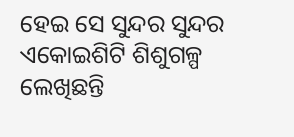ହେଇ ସେ ସୁନ୍ଦର ସୁନ୍ଦର ଏକୋଇଶିଟି ଶିଶୁଗଳ୍ପ ଲେଖିଛନ୍ତି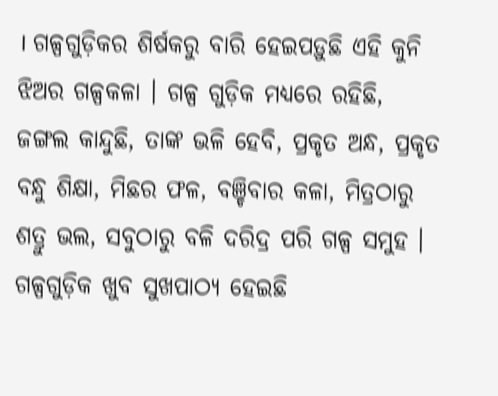। ଗଳ୍ପଗୁଡ଼ିକର ଶିର୍ଷକରୁ ବାରି ହେଇପଡ଼ୁଛି ଏହି କୁନି ଝିଅର ଗଳ୍ପକଳା । ଗଳ୍ପ ଗୁଡ଼ିକ ମଧ୍ୟରେ ରହିଛି, ଜଙ୍ଗଲ କାନ୍ଦୁଛି, ତାଙ୍କ ଭଳି ହେବି, ପ୍ରକୃତ ଅନ୍ଧ, ପ୍ରକୃତ ବନ୍ଧୁ ଶିକ୍ଷା, ମିଛର ଫଳ, ବଞ୍ଚିବାର କଳା, ମିତ୍ରଠାରୁ ଶତ୍ରୁ ଭଲ, ସବୁଠାରୁ ବଳି ଦରିଦ୍ର ପରି ଗଳ୍ପ ସମୁହ । ଗଳ୍ପଗୁଡ଼ିକ ଖୁବ ସୁଖପାଠ୍ୟ ହେଇଛି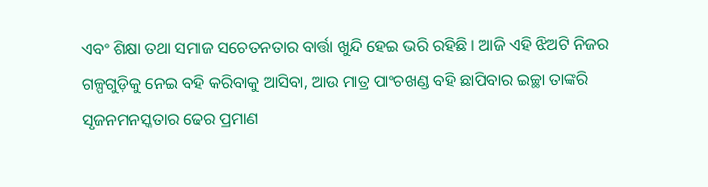ଏବଂ ଶିକ୍ଷା ତଥା ସମାଜ ସଚେତନତାର ବାର୍ତ୍ତା ଖୁନ୍ଦି ହେଇ ଭରି ରହିଛି । ଆଜି ଏହି ଝିଅଟି ନିଜର ଗଳ୍ପଗୁଡ଼ିକୁ ନେଇ ବହି କରିବାକୁ ଆସିବା, ଆଉ ମାତ୍ର ପାଂଚଖଣ୍ଡ ବହି ଛାପିବାର ଇଚ୍ଛା ତାଙ୍କରି ସୃଜନମନସ୍କତାର ଢେର ପ୍ରମାଣ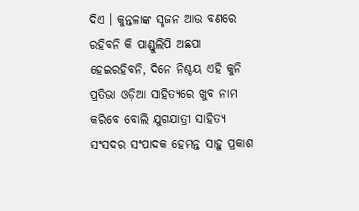ଦିଏ । କୁନ୍ତଳାଙ୍କ ସୃଜନ ଆଉ ବଣରେ ରହିବନି କି ପାଣ୍ଡୁଲିପି ଅଛପା ହେଇରହିବନି, ଦିନେ ନିଶ୍ଚୟ ଏହି କୁନି ପ୍ରତିଭା ଓଡ଼ିଆ ସାହିତ୍ୟରେ ଖୁବ ନାମ କରିବେ ବୋଲି ଯୁଗଯାତ୍ରୀ ସାହିତ୍ୟ ସଂସଦର ସଂପାଦକ ହେମନ୍ତ ସାହୁ ପ୍ରକାଶ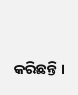କରିଛନ୍ତି ।